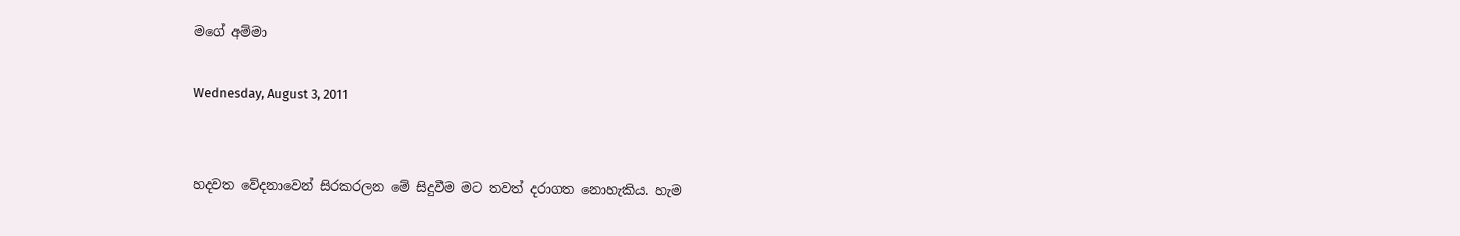මගේ අම්මා

Wednesday, August 3, 2011


හදවත වේදනාවෙන් සිරකරලන මේ සිදුවීම මට තවත් දරාගත නොහැකිය. හැම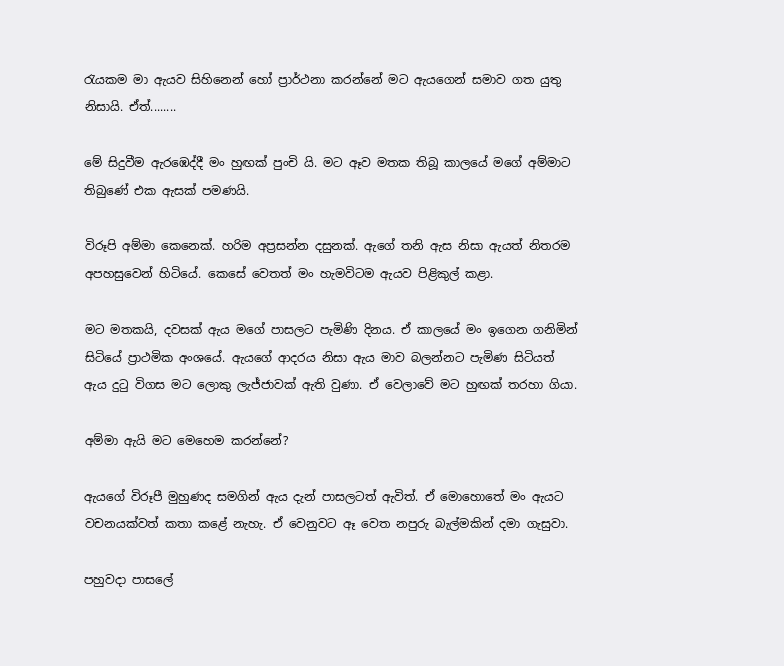රැයකම මා ඇයව සිහිනෙන් හෝ ප්‍රාර්ථනා කරන්නේ මට ඇයගෙන් සමාව ගත යුතු නිසායි. ඒත්........

මේ සිදුවීම ඇරඹෙද්දී මං හුඟක් පුංචි යි. මට ඈව මතක තිබූ කාලයේ මගේ අම්මාට තිබුණේ එක ඇසක් පමණයි.

විරූපි අම්මා කෙනෙක්. හරිම අප්‍රසන්න දසුනක්. ඇගේ තනි ඇස නිසා ඇයත් නිතරම අපහසුවෙන් හිටියේ. කෙසේ වෙතත් මං හැමවිටම ඇයව පිළිකුල් කළා.

මට මතකයි, දවසක් ඇය මගේ පාසලට පැමිණි දිනය. ඒ කාලයේ මං ඉගෙන ගනිමින් සිටියේ ප්‍රාථමික අංශයේ. ඇයගේ ආදරය නිසා ඇය මාව බලන්නට පැමිණ සිටියත් ඇය දුටු විගස මට ලොකු ලැජ්ජාවක් ඇති වුණා. ඒ වෙලාවේ මට හුඟක් තරහා ගියා.

අම්මා ඇයි මට මෙහෙම කරන්නේ?

ඇයගේ විරූපී මුහුණද සමගින් ඇය දැන් පාසලටත් ඇවිත්. ඒ මොහොතේ මං ඇයට වචනයක්වත් කතා කළේ නැහැ. ඒ වෙනුවට ඈ වෙත නපුරු බැල්මකින් දමා ගැසුවා.

පහුවදා පාසලේ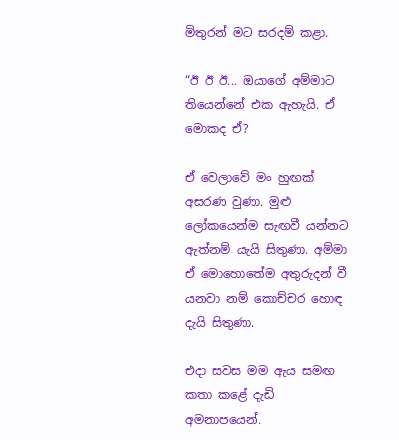මිතුරන් මට සරදම් කළා.

“ඊ ඊ ඊ... ඔයාගේ අම්මාට තියෙන්නේ එක ඇහැයි. ඒ මොකද ඒ?

ඒ වෙලාවේ මං හුඟක් අසරණ වුණා. මුළු ලෝකයෙන්ම සැඟවී යන්නට ඇත්නම් යැයි සිතුණා. අම්මා ඒ මොහොතේම අතුරුදන් වී යනවා නම් කොච්චර හොඳ දැයි සිතුණා.

එදා සවස මම ඇය සමඟ කතා කළේ දැඩි අමනාපයෙන්.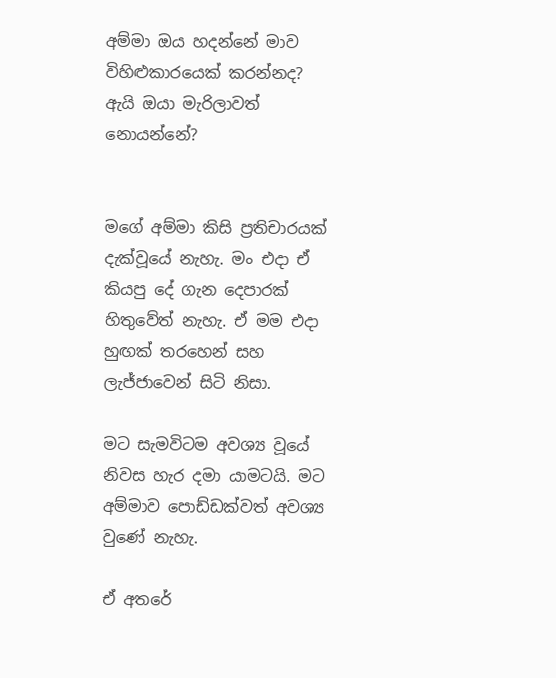අම්මා ඔය හදන්නේ මාව විහිළුකාරයෙක් කරන්නද? ඇයි ඔයා මැරිලාවත් නොයන්නේ?


මගේ අම්මා කිසි ප්‍රතිචාරයක් දැක්වූයේ නැහැ. මං එදා ඒ කියපු දේ ගැන දෙපාරක් හිතුවේත් නැහැ. ඒ මම එදා හුඟක් තරහෙන් සහ ලැජ්ජාවෙන් සිටි නිසා.

මට සැමවිටම අවශ්‍ය වූයේ නිවස හැර දමා යාමටයි. මට අම්මාව පොඩ්ඩක්වත් අවශ්‍ය වුණේ නැහැ.

ඒ අතරේ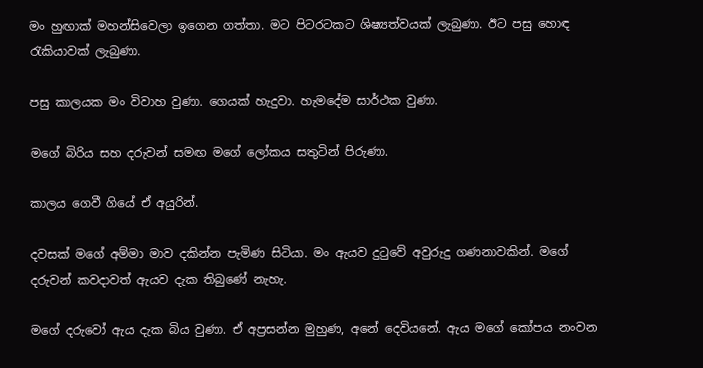මං හුඟාක් මහන්සිවෙලා ඉගෙන ගත්තා. මට පිටරටකට ශිෂ්‍යත්වයක් ලැබුණා. ඊට පසු හොඳ රැකියාවක් ලැබුණා.

පසු කාලයක මං විවාහ වුණා. ගෙයක් හැදුවා. හැමදේම සාර්ථක වුණා.

මගේ බිරිය සහ දරුවන් සමඟ මගේ ලෝකය සතුටින් පිරුණා.

කාලය ගෙවී ගියේ ඒ අයුරින්.

දවසක් මගේ අම්මා මාව දකින්න පැමිණ සිටියා. මං ඇයව දුටුවේ අවුරුදු ගණනාවකින්. මගේ දරුවන් කවදාවත් ඇයව දැක තිබුණේ නැහැ.

මගේ දරුවෝ ඇය දැක බිය වුණා. ඒ අප්‍රසන්න මුහුණ, අනේ දෙවියනේ. ඇය මගේ කෝපය නංවන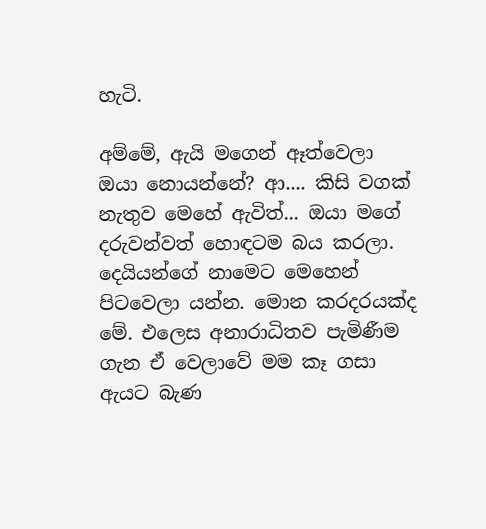හැටි.

අම්මේ, ඇයි මගෙන් ඈත්වෙලා ඔයා නොයන්නේ? ආ.... කිසි වගක් නැතුව මෙහේ ඇවිත්... ඔයා මගේ දරුවන්වත් හොඳටම බය කරලා. දෙයියන්ගේ නාමෙට මෙහෙන් පිටවෙලා යන්න. මොන කරදරයක්ද මේ. එලෙස අනාරාධිතව පැමිණීම ගැන ඒ වෙලාවේ මම කෑ ගසා ඇයට බැණ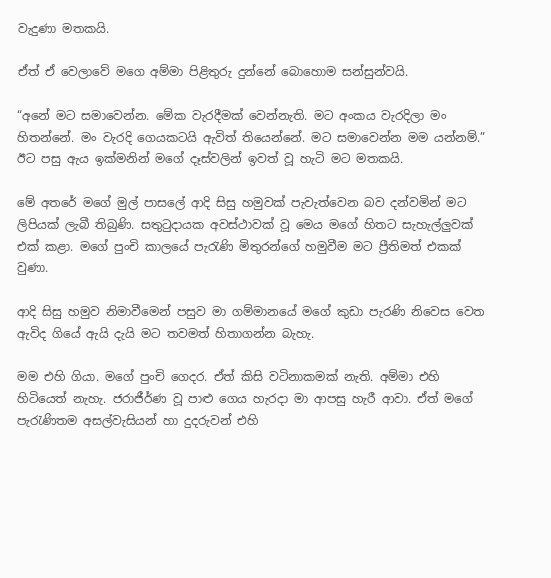වැදුණා මතකයි.

ඒත් ඒ වෙලාවේ මගෙ අම්මා පිළිතුරු දුන්නේ බොහොම සන්සුන්වයි.

“අනේ මට සමාවෙන්න. මේක වැරදීමක් වෙන්නැති. මට අංකය වැරදිලා මං හිතන්නේ. මං වැරදි ගෙයකටයි ඇවිත් තියෙන්නේ. මට සමාවෙන්න මම යන්නම්.” ඊට පසු ඇය ඉක්මනින් මගේ දෑස්වලින් ඉවත් වූ හැටි මට මතකයි.

මේ අතරේ මගේ මුල් පාසලේ ආදි සිසු හමුවක් පැවැත්වෙන බව දන්වමින් මට ලිපියක් ලැබී තිබුණි. සතුටුදායක අවස්ථාවක් වූ මෙය මගේ හිතට සැහැල්ලුවක් එක් කළා. මගේ පුංචි කාලයේ පැරැණි මිතුරන්ගේ හමුවීම මට ප්‍රීතිමත් එකක් වුණා.

ආදි සිසු හමුව නිමාවීමෙන් පසුව මා ගම්මානයේ මගේ කුඩා පැරණි නිවෙස වෙත ඇවිද ගියේ ඇයි දැයි මට තවමත් හිතාගන්න බැහැ.

මම එහි ගියා. මගේ පුංචි ගෙදර. ඒත් කිසි වටිනාකමක් නැති. අම්මා එහි හිටියෙත් නැහැ. ජරාජීර්ණ වූ පාළු ගෙය හැරදා මා ආපසු හැරී ආවා. ඒත් මගේ පැරැණිතම අසල්වැසියන් හා දුදරුවන් එහි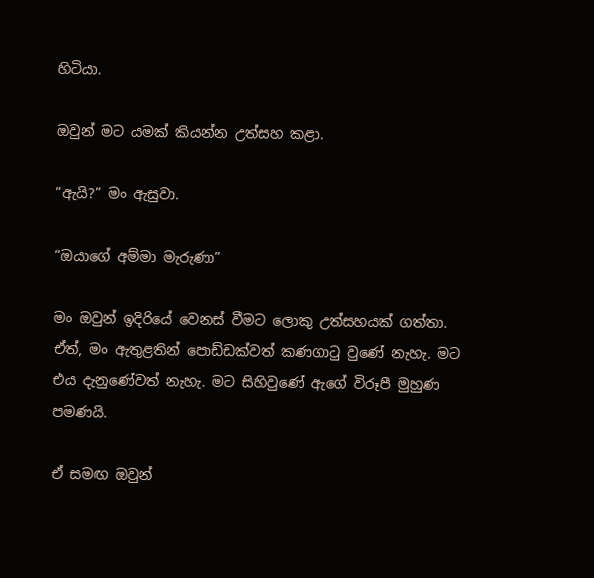හිටියා.

ඔවුන් මට යමක් කියන්න උත්සහ කළා.

“ඇයි?” මං ඇසුවා.

“ඔයාගේ අම්මා මැරුණා”

මං ඔවුන් ඉදිරියේ වෙනස් වීමට ලොකු උත්සහයක් ගත්තා. ඒත්, මං ඇතුළතින් පොඩ්ඩක්වත් කණගාටු වුණේ නැහැ. මට එය දැනුණේවත් නැහැ. මට සිහිවුණේ ඇගේ විරූපී මුහුණ පමණයි.

ඒ සමඟ ඔවුන්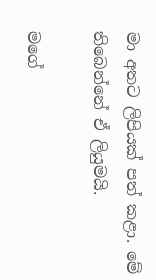මා අතට ලිපියක් පත් කළා. මේ තිබෙන්නේ ඒ ලියුමයි.

මගේ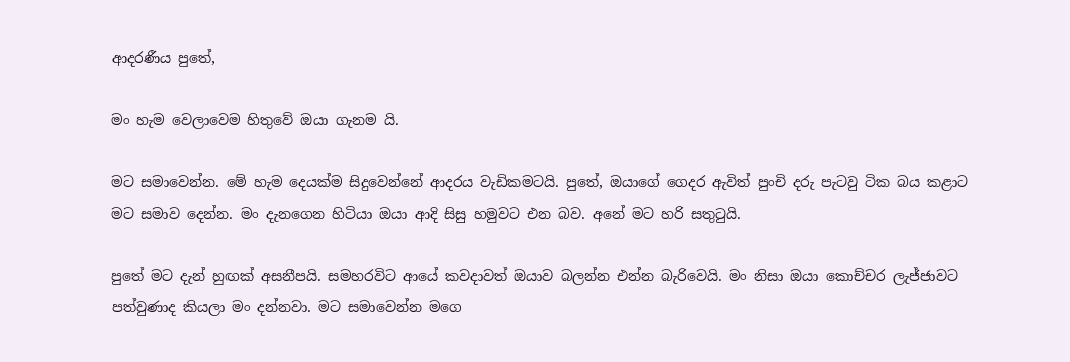ආදරණීය පුතේ,

මං හැම වෙලාවෙම හිතුවේ ඔයා ගැනම යි.

මට සමාවෙන්න. මේ හැම දෙයක්ම සිදුවෙන්නේ ආදරය වැඩිකමටයි. පුතේ, ඔයාගේ ගෙදර ඇවිත් පුංචි දරු පැටවු ටික බය කළාට මට සමාව දෙන්න. මං දැනගෙන හිටියා ඔයා ආදි සිසු හමුවට එන බව. අනේ මට හරි සතුටුයි.

පුතේ මට දැන් හුඟක් අසනීපයි. සමහරවිට ආයේ කවදාවත් ඔයාව බලන්න එන්න බැරිවෙයි. මං නිසා ඔයා කොච්චර ලැජ්ජාවට පත්වුණාද කියලා මං දන්නවා. මට සමාවෙන්න මගෙ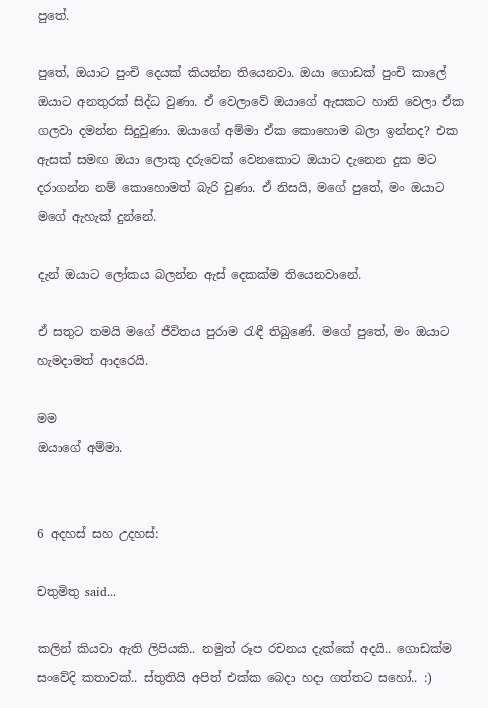පුතේ.

පුතේ, ඔයාට පුංචි දෙයක් කියන්න තියෙනවා. ඔයා ගොඩක් පුංචි කාලේ ඔයාට අනතුරක් සිද්ධ වුණා. ඒ වෙලාවේ ඔයාගේ ඇසකට හානි වෙලා ඒක ගලවා දමන්න සිදුවුණා. ඔයාගේ අම්මා ඒක කොහොම බලා ඉන්නද? එක ඇසක් සමඟ ඔයා ලොකු දරුවෙක් වෙනකොට ඔයාට දැනෙන දුක මට දරාගන්න නම් කොහොමත් බැරි වුණා. ඒ නිසයි, මගේ පුතේ, මං ඔයාට මගේ ඇහැක් දුන්නේ.

දැන් ඔයාට ලෝකය බලන්න ඇස් දෙකක්ම තියෙනවානේ.

ඒ සතුට තමයි මගේ ජීවිතය පුරාම රැඳී තිබුණේ. මගේ පුතේ, මං ඔයාට හැමදාමත් ආදරෙයි.

මම
ඔයාගේ අම්මා.


6 අදහස් සහ උදහස්:

චතුමිතු said...

කලින් කියවා ඇති ලිපියකි.. නමුත් රූප රචනය දැක්කේ අදයි.. ගොඩක්ම සංවේදි කතාවක්.. ස්තුතියි අපිත් එක්ක බෙදා හදා ගත්තට සහෝ.. :)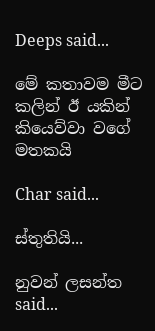Deeps said...

මේ කතාවම මීට කලින් ඊ යකින් කියෙව්වා වගේ මතකයි

Char said...

ස්තුතියි...

නුවන් ලසන්ත said...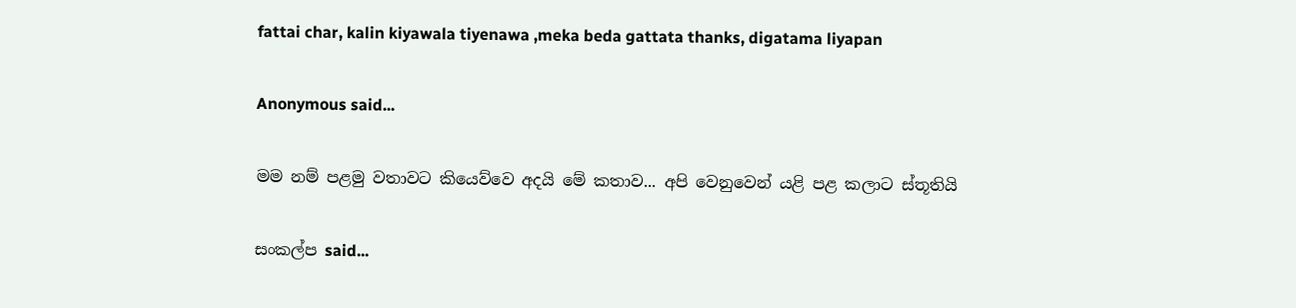fattai char, kalin kiyawala tiyenawa ,meka beda gattata thanks, digatama liyapan

Anonymous said...

මම නම් පළමු වතාවට කියෙව්වෙ අදයි මේ කතාව... අපි වෙනුවෙන් යළි පළ කලාට ස්තූතියි

සංකල්ප said...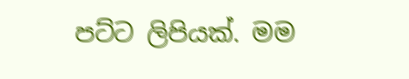පට්ට ලිපියක්. මම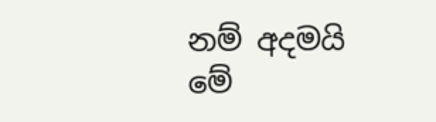නම් අදමයි මේ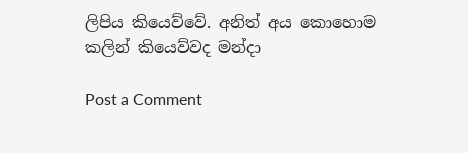ලිපිය කියෙව්වේ. අනිත් අය කොහොම කලින් කියෙව්වද මන්දා

Post a Comment